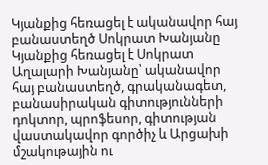Կյանքից հեռացել է ականավոր հայ բանաստեղծ Սոկրատ Խանյանը
Կյանքից հեռացել է Սոկրատ Աղալարի Խանյանը՝ ականավոր հայ բանաստեղծ, գրականագետ, բանասիրական գիտությունների դոկտոր, պրոֆեսոր, գիտության վաստակավոր գործիչ և Արցախի մշակութային ու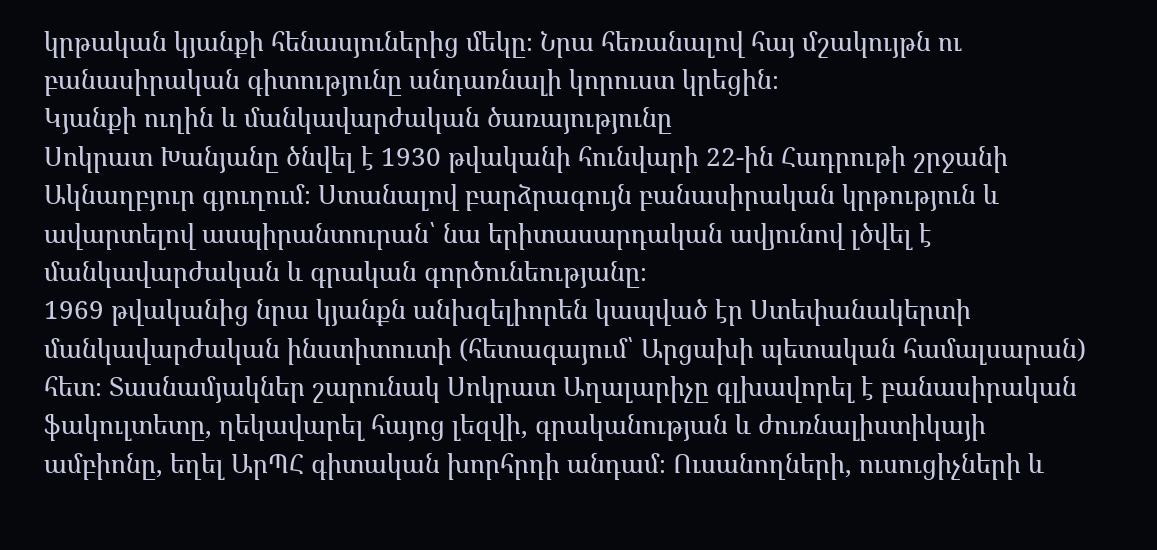կրթական կյանքի հենասյուներից մեկը։ Նրա հեռանալով հայ մշակույթն ու բանասիրական գիտությունը անդառնալի կորուստ կրեցին։
Կյանքի ուղին և մանկավարժական ծառայությունը
Սոկրատ Խանյանը ծնվել է 1930 թվականի հունվարի 22-ին Հադրութի շրջանի Ակնաղբյուր գյուղում։ Ստանալով բարձրագույն բանասիրական կրթություն և ավարտելով ասպիրանտուրան՝ նա երիտասարդական ավյունով լծվել է մանկավարժական և գրական գործունեությանը։
1969 թվականից նրա կյանքն անխզելիորեն կապված էր Ստեփանակերտի մանկավարժական ինստիտուտի (հետագայում՝ Արցախի պետական համալսարան) հետ։ Տասնամյակներ շարունակ Սոկրատ Աղալարիչը գլխավորել է բանասիրական ֆակուլտետը, ղեկավարել հայոց լեզվի, գրականության և ժուռնալիստիկայի ամբիոնը, եղել ԱրՊՀ գիտական խորհրդի անդամ։ Ուսանողների, ուսուցիչների և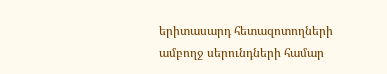երիտասարդ հետազոտողների ամբողջ սերունդների համար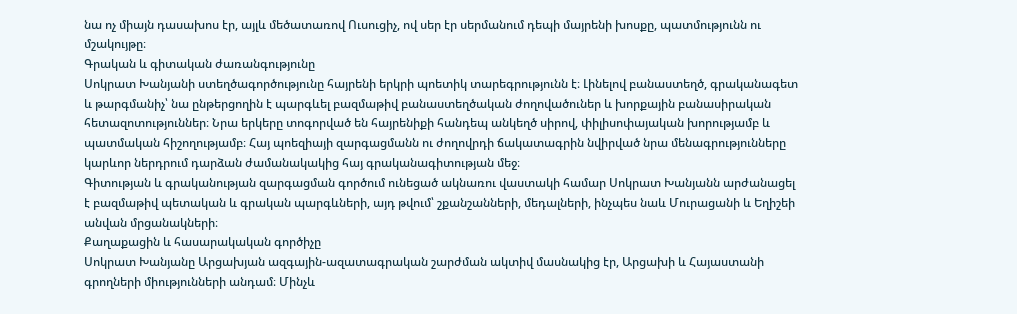նա ոչ միայն դասախոս էր, այլև մեծատառով Ուսուցիչ, ով սեր էր սերմանում դեպի մայրենի խոսքը, պատմությունն ու մշակույթը։
Գրական և գիտական ժառանգությունը
Սոկրատ Խանյանի ստեղծագործությունը հայրենի երկրի պոետիկ տարեգրությունն է։ Լինելով բանաստեղծ, գրականագետ և թարգմանիչ՝ նա ընթերցողին է պարգևել բազմաթիվ բանաստեղծական ժողովածուներ և խորքային բանասիրական հետազոտություններ։ Նրա երկերը տոգորված են հայրենիքի հանդեպ անկեղծ սիրով, փիլիսոփայական խորությամբ և պատմական հիշողությամբ։ Հայ պոեզիայի զարգացմանն ու ժողովրդի ճակատագրին նվիրված նրա մենագրությունները կարևոր ներդրում դարձան ժամանակակից հայ գրականագիտության մեջ։
Գիտության և գրականության զարգացման գործում ունեցած ակնառու վաստակի համար Սոկրատ Խանյանն արժանացել է բազմաթիվ պետական և գրական պարգևների, այդ թվում՝ շքանշանների, մեդալների, ինչպես նաև Մուրացանի և Եղիշեի անվան մրցանակների։
Քաղաքացին և հասարակական գործիչը
Սոկրատ Խանյանը Արցախյան ազգային-ազատագրական շարժման ակտիվ մասնակից էր, Արցախի և Հայաստանի գրողների միությունների անդամ։ Մինչև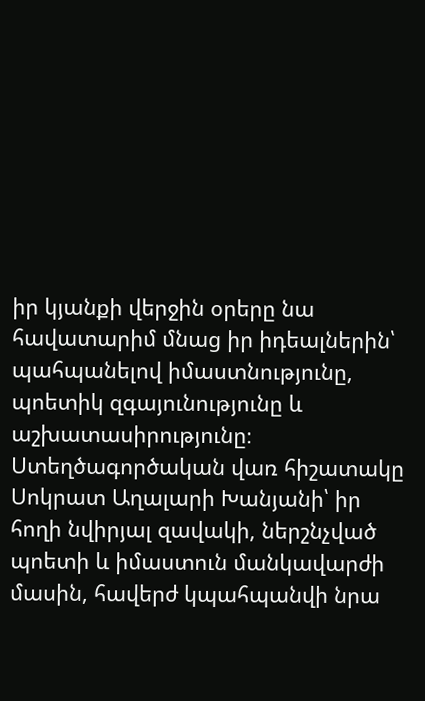իր կյանքի վերջին օրերը նա հավատարիմ մնաց իր իդեալներին՝ պահպանելով իմաստնությունը, պոետիկ զգայունությունը և աշխատասիրությունը։
Ստեղծագործական վառ հիշատակը Սոկրատ Աղալարի Խանյանի՝ իր հողի նվիրյալ զավակի, ներշնչված պոետի և իմաստուն մանկավարժի մասին, հավերժ կպահպանվի նրա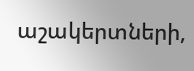աշակերտների,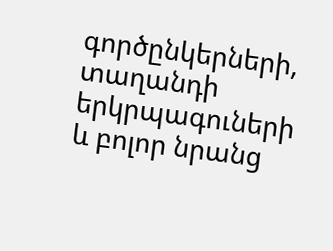գործընկերների, տաղանդի երկրպագուների և բոլոր նրանց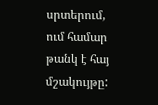սրտերում, ում համար թանկ է հայ մշակույթը: